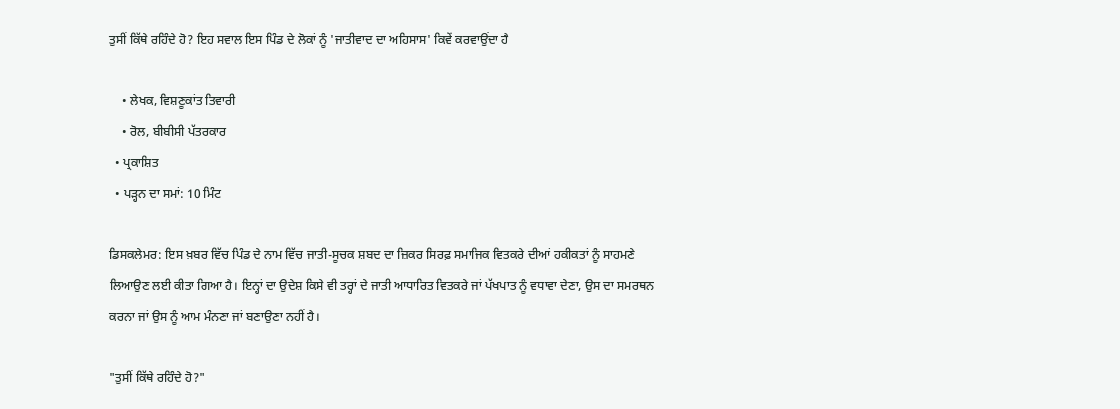ਤੁਸੀਂ ਕਿੱਥੇ ਰਹਿੰਦੇ ਹੋ? ਇਹ ਸਵਾਲ ਇਸ ਪਿੰਡ ਦੇ ਲੋਕਾਂ ਨੂੰ 'ਜਾਤੀਵਾਦ ਦਾ ਅਹਿਸਾਸ' ਕਿਵੇਂ ਕਰਵਾਉਂਦਾ ਹੈ

    • ਲੇਖਕ, ਵਿਸ਼ਣੂਕਾਂਤ ਤਿਵਾਰੀ
    • ਰੋਲ, ਬੀਬੀਸੀ ਪੱਤਰਕਾਰ
  • ਪ੍ਰਕਾਸ਼ਿਤ
  • ਪੜ੍ਹਨ ਦਾ ਸਮਾਂ: 10 ਮਿੰਟ

ਡਿਸਕਲੇਮਰ: ਇਸ ਖ਼ਬਰ ਵਿੱਚ ਪਿੰਡ ਦੇ ਨਾਮ ਵਿੱਚ ਜਾਤੀ-ਸੂਚਕ ਸ਼ਬਦ ਦਾ ਜ਼ਿਕਰ ਸਿਰਫ਼ ਸਮਾਜਿਕ ਵਿਤਕਰੇ ਦੀਆਂ ਹਕੀਕਤਾਂ ਨੂੰ ਸਾਹਮਣੇ ਲਿਆਉਣ ਲਈ ਕੀਤਾ ਗਿਆ ਹੈ। ਇਨ੍ਹਾਂ ਦਾ ਉਦੇਸ਼ ਕਿਸੇ ਵੀ ਤਰ੍ਹਾਂ ਦੇ ਜਾਤੀ ਆਧਾਰਿਤ ਵਿਤਕਰੇ ਜਾਂ ਪੱਖਪਾਤ ਨੂੰ ਵਧਾਵਾ ਦੇਣਾ, ਉਸ ਦਾ ਸਮਰਥਨ ਕਰਨਾ ਜਾਂ ਉਸ ਨੂੰ ਆਮ ਮੰਨਣਾ ਜਾਂ ਬਣਾਉਣਾ ਨਹੀਂ ਹੈ।

"ਤੁਸੀਂ ਕਿੱਥੇ ਰਹਿੰਦੇ ਹੋ?"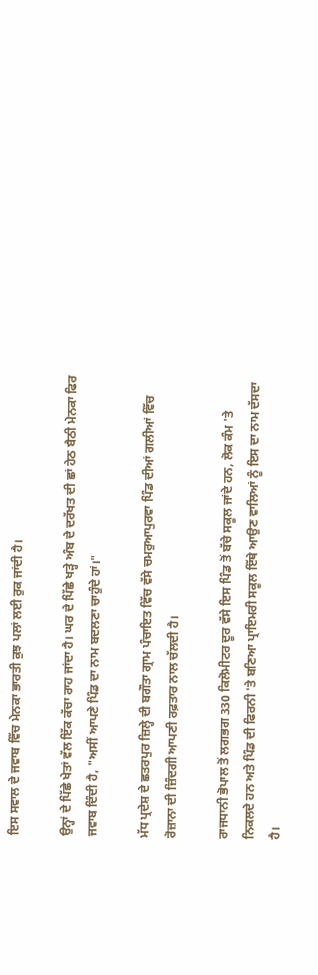ਇਸ ਸਵਾਲ ਦੇ ਜਵਾਬ ਵਿੱਚ ਮੇਨਕਾ ਭਾਰਤੀ ਕੁਝ ਪਲਾਂ ਲਈ ਰੁਕ ਜਾਂਦੀ ਹੈ।

ਉਨ੍ਹਾਂ ਦੇ ਪਿੱਛੇ ਖੇਤਾਂ ਵੱਲ ਇੱਕ ਕੱਚਾ ਰਾਹ ਜਾਂਦਾ ਹੈ। ਘਰ ਦੇ ਪਿੱਛੇ ਖੜ੍ਹੇ ਅੰਬ ਦੇ ਦਰੱਖਤ ਦੀ ਛਾਂ ਹੇਠ ਬੈਠੀ ਮੇਨਕਾ ਫਿਰ ਜਵਾਬ ਦਿੰਦੀ ਹੈ, "ਅਸੀਂ ਆਪਣੇ ਪਿੰਡ ਦਾ ਨਾਮ ਬਦਲਣਾ ਚਾਹੁੰਦੇ ਹਾਂ।"

ਮੱਧ ਪ੍ਰਦੇਸ਼ ਦੇ ਛਤਰਪੁਰ ਜ਼ਿਲ੍ਹੇ ਦੀ ਬਗੌਤਾ ਗ੍ਰਾਮ ਪੰਚਾਇਤ ਵਿੱਚ ਵੱਸੇ ਚਮਰੁਆਪੁਰਵਾ ਪਿੰਡ ਦੀਆਂ ਗਲੀਆਂ ਵਿੱਚ ਰੋਜ਼ਾਨਾ ਦੀ ਜ਼ਿੰਦਗੀ ਆਪਣੀ ਰਫ਼ਤਾਰ ਨਾਲ ਚੱਲਦੀ ਹੈ।

ਰਾਜਧਾਨੀ ਭੋਪਾਲ ਤੋਂ ਲਗਭਗ 330 ਕਿਲੋਮੀਟਰ ਦੂਰ ਵੱਸੇ ਇਸ ਪਿੰਡ ਤੋਂ ਬੱਚੇ ਸਕੂਲ ਜਾਂਦੇ ਹਨ, ਲੋਕ ਕੰਮ 'ਤੇ ਨਿਕਲਦੇ ਹਨ ਅਤੇ ਪਿੰਡ ਦੀ ਫਿਰਨੀ 'ਤੇ ਬਣਿਆ ਪ੍ਰਾਇਮਰੀ ਸਕੂਲ ਇੱਥੇ ਆਉਣ ਵਾਲਿਆਂ ਨੂੰ ਇਸ ਦਾ ਨਾਮ ਦੱਸਦਾ ਹੈ।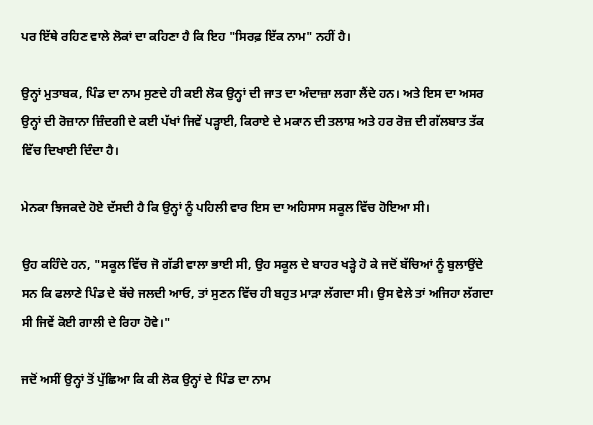ਪਰ ਇੱਥੇ ਰਹਿਣ ਵਾਲੇ ਲੋਕਾਂ ਦਾ ਕਹਿਣਾ ਹੈ ਕਿ ਇਹ "ਸਿਰਫ਼ ਇੱਕ ਨਾਮ" ਨਹੀਂ ਹੈ।

ਉਨ੍ਹਾਂ ਮੁਤਾਬਕ, ਪਿੰਡ ਦਾ ਨਾਮ ਸੁਣਦੇ ਹੀ ਕਈ ਲੋਕ ਉਨ੍ਹਾਂ ਦੀ ਜਾਤ ਦਾ ਅੰਦਾਜ਼ਾ ਲਗਾ ਲੈਂਦੇ ਹਨ। ਅਤੇ ਇਸ ਦਾ ਅਸਰ ਉਨ੍ਹਾਂ ਦੀ ਰੋਜ਼ਾਨਾ ਜ਼ਿੰਦਗੀ ਦੇ ਕਈ ਪੱਖਾਂ ਜਿਵੇਂ ਪੜ੍ਹਾਈ, ਕਿਰਾਏ ਦੇ ਮਕਾਨ ਦੀ ਤਲਾਸ਼ ਅਤੇ ਹਰ ਰੋਜ਼ ਦੀ ਗੱਲਬਾਤ ਤੱਕ ਵਿੱਚ ਦਿਖਾਈ ਦਿੰਦਾ ਹੈ।

ਮੇਨਕਾ ਝਿਜਕਦੇ ਹੋਏ ਦੱਸਦੀ ਹੈ ਕਿ ਉਨ੍ਹਾਂ ਨੂੰ ਪਹਿਲੀ ਵਾਰ ਇਸ ਦਾ ਅਹਿਸਾਸ ਸਕੂਲ ਵਿੱਚ ਹੋਇਆ ਸੀ।

ਉਹ ਕਹਿੰਦੇ ਹਨ, "ਸਕੂਲ ਵਿੱਚ ਜੋ ਗੱਡੀ ਵਾਲਾ ਭਾਈ ਸੀ, ਉਹ ਸਕੂਲ ਦੇ ਬਾਹਰ ਖੜ੍ਹੇ ਹੋ ਕੇ ਜਦੋਂ ਬੱਚਿਆਂ ਨੂੰ ਬੁਲਾਉਂਦੇ ਸਨ ਕਿ ਫਲਾਣੇ ਪਿੰਡ ਦੇ ਬੱਚੇ ਜਲਦੀ ਆਓ, ਤਾਂ ਸੁਣਨ ਵਿੱਚ ਹੀ ਬਹੁਤ ਮਾੜਾ ਲੱਗਦਾ ਸੀ। ਉਸ ਵੇਲੇ ਤਾਂ ਅਜਿਹਾ ਲੱਗਦਾ ਸੀ ਜਿਵੇਂ ਕੋਈ ਗਾਲੀ ਦੇ ਰਿਹਾ ਹੋਵੇ।"

ਜਦੋਂ ਅਸੀਂ ਉਨ੍ਹਾਂ ਤੋਂ ਪੁੱਛਿਆ ਕਿ ਕੀ ਲੋਕ ਉਨ੍ਹਾਂ ਦੇ ਪਿੰਡ ਦਾ ਨਾਮ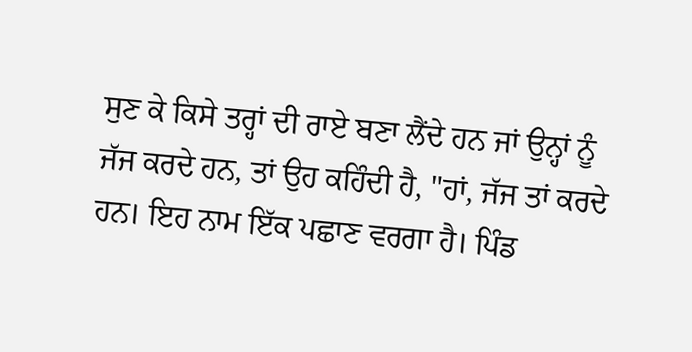ਸੁਣ ਕੇ ਕਿਸੇ ਤਰ੍ਹਾਂ ਦੀ ਰਾਏ ਬਣਾ ਲੈਂਦੇ ਹਨ ਜਾਂ ਉਨ੍ਹਾਂ ਨੂੰ ਜੱਜ ਕਰਦੇ ਹਨ, ਤਾਂ ਉਹ ਕਹਿੰਦੀ ਹੈ, "ਹਾਂ, ਜੱਜ ਤਾਂ ਕਰਦੇ ਹਨ। ਇਹ ਨਾਮ ਇੱਕ ਪਛਾਣ ਵਰਗਾ ਹੈ। ਪਿੰਡ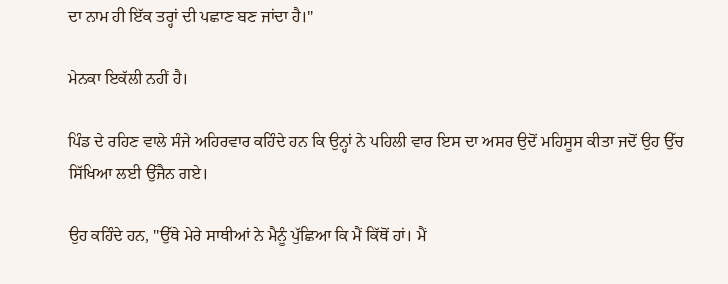ਦਾ ਨਾਮ ਹੀ ਇੱਕ ਤਰ੍ਹਾਂ ਦੀ ਪਛਾਣ ਬਣ ਜਾਂਦਾ ਹੈ।"

ਮੇਨਕਾ ਇਕੱਲੀ ਨਹੀਂ ਹੈ।

ਪਿੰਡ ਦੇ ਰਹਿਣ ਵਾਲੇ ਸੰਜੇ ਅਹਿਰਵਾਰ ਕਹਿੰਦੇ ਹਨ ਕਿ ਉਨ੍ਹਾਂ ਨੇ ਪਹਿਲੀ ਵਾਰ ਇਸ ਦਾ ਅਸਰ ਉਦੋਂ ਮਹਿਸੂਸ ਕੀਤਾ ਜਦੋਂ ਉਹ ਉੱਚ ਸਿੱਖਿਆ ਲਈ ਉੱਜੈਨ ਗਏ।

ਉਹ ਕਹਿੰਦੇ ਹਨ, "ਉੱਥੇ ਮੇਰੇ ਸਾਥੀਆਂ ਨੇ ਮੈਨੂੰ ਪੁੱਛਿਆ ਕਿ ਮੈਂ ਕਿੱਥੋਂ ਹਾਂ। ਮੈਂ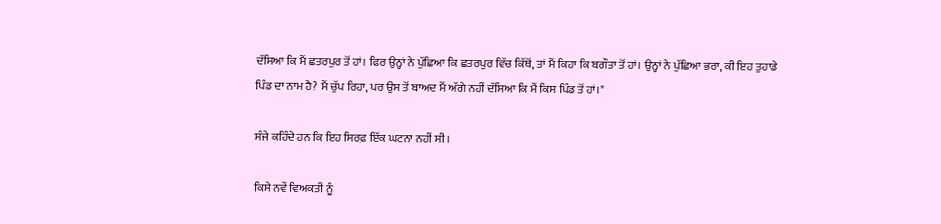ਦੱਸਿਆ ਕਿ ਮੈਂ ਛਤਰਪੁਰ ਤੋਂ ਹਾਂ। ਫਿਰ ਉਨ੍ਹਾਂ ਨੇ ਪੁੱਛਿਆ ਕਿ ਛਤਰਪੁਰ ਵਿੱਚ ਕਿੱਥੋਂ, ਤਾਂ ਮੈਂ ਕਿਹਾ ਕਿ ਬਗੌਤਾ ਤੋਂ ਹਾਂ। ਉਨ੍ਹਾਂ ਨੇ ਪੁੱਛਿਆ ਭਰਾ, ਕੀ ਇਹ ਤੁਹਾਡੇ ਪਿੰਡ ਦਾ ਨਾਮ ਹੈ? ਮੈਂ ਚੁੱਪ ਰਿਹਾ, ਪਰ ਉਸ ਤੋਂ ਬਾਅਦ ਮੈਂ ਅੱਗੇ ਨਹੀਂ ਦੱਸਿਆ ਕਿ ਮੈਂ ਕਿਸ ਪਿੰਡ ਤੋਂ ਹਾਂ।"

ਸੰਜੇ ਕਹਿੰਦੇ ਹਨ ਕਿ ਇਹ ਸਿਰਫ਼ ਇੱਕ ਘਟਨਾ ਨਹੀਂ ਸੀ।

ਕਿਸੇ ਨਵੇਂ ਵਿਅਕਤੀ ਨੂੰ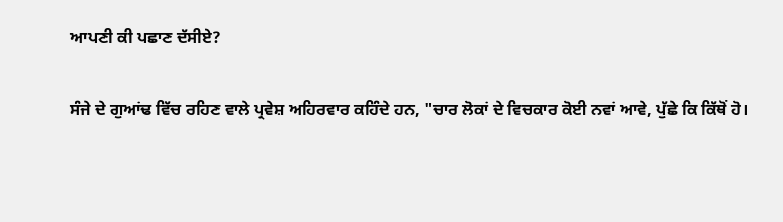ਆਪਣੀ ਕੀ ਪਛਾਣ ਦੱਸੀਏ?

ਸੰਜੇ ਦੇ ਗੁਆਂਢ ਵਿੱਚ ਰਹਿਣ ਵਾਲੇ ਪ੍ਰਵੇਸ਼ ਅਹਿਰਵਾਰ ਕਹਿੰਦੇ ਹਨ, "ਚਾਰ ਲੋਕਾਂ ਦੇ ਵਿਚਕਾਰ ਕੋਈ ਨਵਾਂ ਆਵੇ, ਪੁੱਛੇ ਕਿ ਕਿੱਥੋਂ ਹੋ।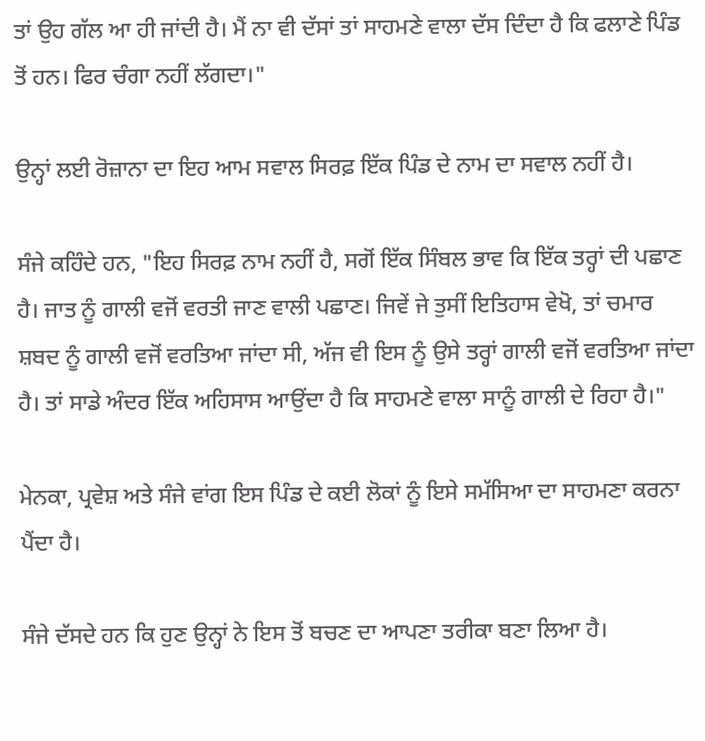ਤਾਂ ਉਹ ਗੱਲ ਆ ਹੀ ਜਾਂਦੀ ਹੈ। ਮੈਂ ਨਾ ਵੀ ਦੱਸਾਂ ਤਾਂ ਸਾਹਮਣੇ ਵਾਲਾ ਦੱਸ ਦਿੰਦਾ ਹੈ ਕਿ ਫਲਾਣੇ ਪਿੰਡ ਤੋਂ ਹਨ। ਫਿਰ ਚੰਗਾ ਨਹੀਂ ਲੱਗਦਾ।"

ਉਨ੍ਹਾਂ ਲਈ ਰੋਜ਼ਾਨਾ ਦਾ ਇਹ ਆਮ ਸਵਾਲ ਸਿਰਫ਼ ਇੱਕ ਪਿੰਡ ਦੇ ਨਾਮ ਦਾ ਸਵਾਲ ਨਹੀਂ ਹੈ।

ਸੰਜੇ ਕਹਿੰਦੇ ਹਨ, "ਇਹ ਸਿਰਫ਼ ਨਾਮ ਨਹੀਂ ਹੈ, ਸਗੋਂ ਇੱਕ ਸਿੰਬਲ ਭਾਵ ਕਿ ਇੱਕ ਤਰ੍ਹਾਂ ਦੀ ਪਛਾਣ ਹੈ। ਜਾਤ ਨੂੰ ਗਾਲੀ ਵਜੋਂ ਵਰਤੀ ਜਾਣ ਵਾਲੀ ਪਛਾਣ। ਜਿਵੇਂ ਜੇ ਤੁਸੀਂ ਇਤਿਹਾਸ ਵੇਖੋ, ਤਾਂ ਚਮਾਰ ਸ਼ਬਦ ਨੂੰ ਗਾਲੀ ਵਜੋਂ ਵਰਤਿਆ ਜਾਂਦਾ ਸੀ, ਅੱਜ ਵੀ ਇਸ ਨੂੰ ਉਸੇ ਤਰ੍ਹਾਂ ਗਾਲੀ ਵਜੋਂ ਵਰਤਿਆ ਜਾਂਦਾ ਹੈ। ਤਾਂ ਸਾਡੇ ਅੰਦਰ ਇੱਕ ਅਹਿਸਾਸ ਆਉਂਦਾ ਹੈ ਕਿ ਸਾਹਮਣੇ ਵਾਲਾ ਸਾਨੂੰ ਗਾਲੀ ਦੇ ਰਿਹਾ ਹੈ।"

ਮੇਨਕਾ, ਪ੍ਰਵੇਸ਼ ਅਤੇ ਸੰਜੇ ਵਾਂਗ ਇਸ ਪਿੰਡ ਦੇ ਕਈ ਲੋਕਾਂ ਨੂੰ ਇਸੇ ਸਮੱਸਿਆ ਦਾ ਸਾਹਮਣਾ ਕਰਨਾ ਪੈਂਦਾ ਹੈ।

ਸੰਜੇ ਦੱਸਦੇ ਹਨ ਕਿ ਹੁਣ ਉਨ੍ਹਾਂ ਨੇ ਇਸ ਤੋਂ ਬਚਣ ਦਾ ਆਪਣਾ ਤਰੀਕਾ ਬਣਾ ਲਿਆ ਹੈ।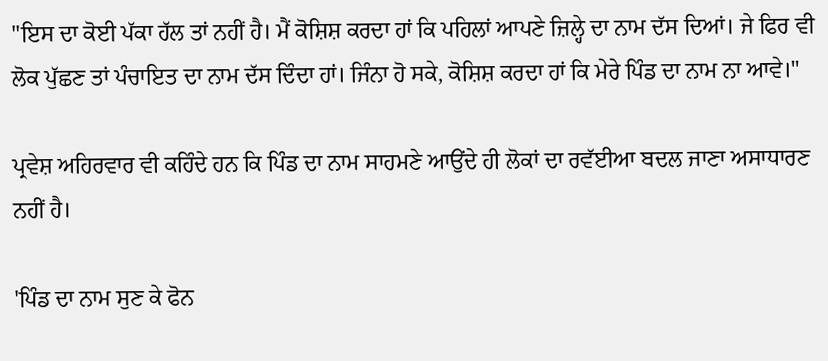"ਇਸ ਦਾ ਕੋਈ ਪੱਕਾ ਹੱਲ ਤਾਂ ਨਹੀਂ ਹੈ। ਮੈਂ ਕੋਸ਼ਿਸ਼ ਕਰਦਾ ਹਾਂ ਕਿ ਪਹਿਲਾਂ ਆਪਣੇ ਜ਼ਿਲ੍ਹੇ ਦਾ ਨਾਮ ਦੱਸ ਦਿਆਂ। ਜੇ ਫਿਰ ਵੀ ਲੋਕ ਪੁੱਛਣ ਤਾਂ ਪੰਚਾਇਤ ਦਾ ਨਾਮ ਦੱਸ ਦਿੰਦਾ ਹਾਂ। ਜਿੰਨਾ ਹੋ ਸਕੇ, ਕੋਸ਼ਿਸ਼ ਕਰਦਾ ਹਾਂ ਕਿ ਮੇਰੇ ਪਿੰਡ ਦਾ ਨਾਮ ਨਾ ਆਵੇ।"

ਪ੍ਰਵੇਸ਼ ਅਹਿਰਵਾਰ ਵੀ ਕਹਿੰਦੇ ਹਨ ਕਿ ਪਿੰਡ ਦਾ ਨਾਮ ਸਾਹਮਣੇ ਆਉਂਦੇ ਹੀ ਲੋਕਾਂ ਦਾ ਰਵੱਈਆ ਬਦਲ ਜਾਣਾ ਅਸਾਧਾਰਣ ਨਹੀਂ ਹੈ।

'ਪਿੰਡ ਦਾ ਨਾਮ ਸੁਣ ਕੇ ਫੋਨ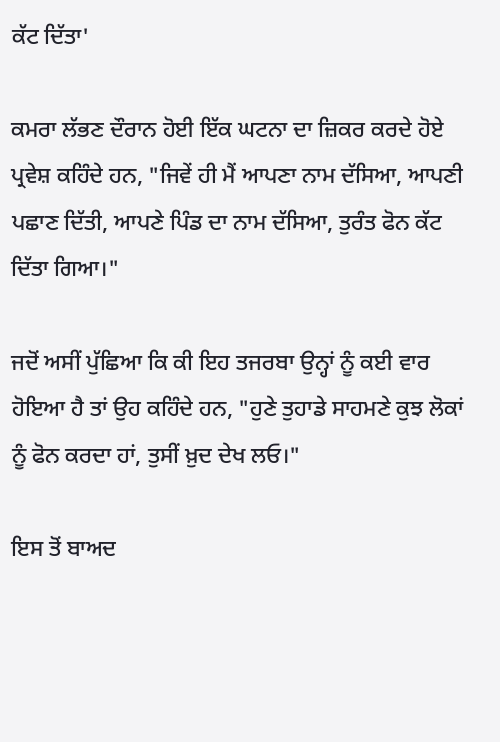ਕੱਟ ਦਿੱਤਾ'

ਕਮਰਾ ਲੱਭਣ ਦੌਰਾਨ ਹੋਈ ਇੱਕ ਘਟਨਾ ਦਾ ਜ਼ਿਕਰ ਕਰਦੇ ਹੋਏ ਪ੍ਰਵੇਸ਼ ਕਹਿੰਦੇ ਹਨ, "ਜਿਵੇਂ ਹੀ ਮੈਂ ਆਪਣਾ ਨਾਮ ਦੱਸਿਆ, ਆਪਣੀ ਪਛਾਣ ਦਿੱਤੀ, ਆਪਣੇ ਪਿੰਡ ਦਾ ਨਾਮ ਦੱਸਿਆ, ਤੁਰੰਤ ਫੋਨ ਕੱਟ ਦਿੱਤਾ ਗਿਆ।"

ਜਦੋਂ ਅਸੀਂ ਪੁੱਛਿਆ ਕਿ ਕੀ ਇਹ ਤਜਰਬਾ ਉਨ੍ਹਾਂ ਨੂੰ ਕਈ ਵਾਰ ਹੋਇਆ ਹੈ ਤਾਂ ਉਹ ਕਹਿੰਦੇ ਹਨ, "ਹੁਣੇ ਤੁਹਾਡੇ ਸਾਹਮਣੇ ਕੁਝ ਲੋਕਾਂ ਨੂੰ ਫੋਨ ਕਰਦਾ ਹਾਂ, ਤੁਸੀਂ ਖ਼ੁਦ ਦੇਖ ਲਓ।"

ਇਸ ਤੋਂ ਬਾਅਦ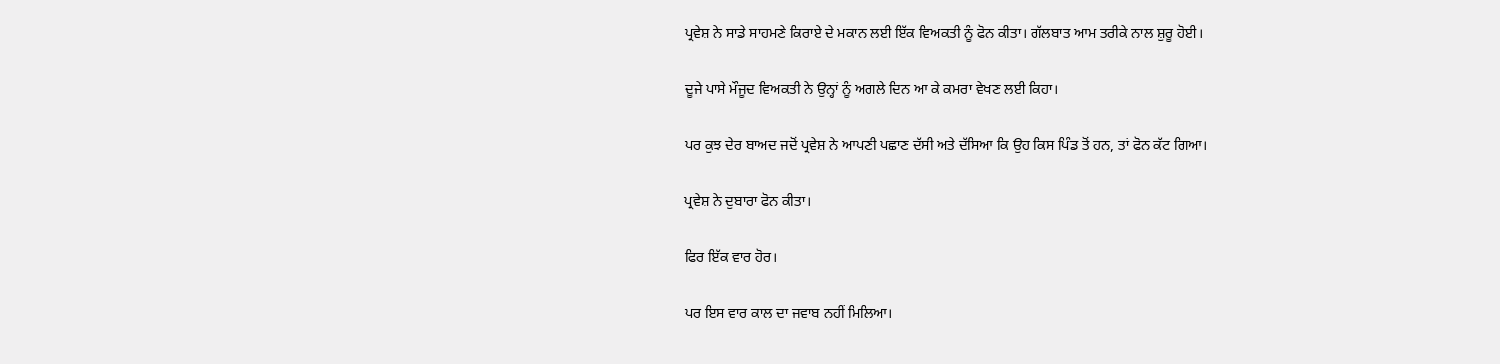ਪ੍ਰਵੇਸ਼ ਨੇ ਸਾਡੇ ਸਾਹਮਣੇ ਕਿਰਾਏ ਦੇ ਮਕਾਨ ਲਈ ਇੱਕ ਵਿਅਕਤੀ ਨੂੰ ਫੋਨ ਕੀਤਾ। ਗੱਲਬਾਤ ਆਮ ਤਰੀਕੇ ਨਾਲ ਸ਼ੁਰੂ ਹੋਈ।

ਦੂਜੇ ਪਾਸੇ ਮੌਜੂਦ ਵਿਅਕਤੀ ਨੇ ਉਨ੍ਹਾਂ ਨੂੰ ਅਗਲੇ ਦਿਨ ਆ ਕੇ ਕਮਰਾ ਵੇਖਣ ਲਈ ਕਿਹਾ।

ਪਰ ਕੁਝ ਦੇਰ ਬਾਅਦ ਜਦੋਂ ਪ੍ਰਵੇਸ਼ ਨੇ ਆਪਣੀ ਪਛਾਣ ਦੱਸੀ ਅਤੇ ਦੱਸਿਆ ਕਿ ਉਹ ਕਿਸ ਪਿੰਡ ਤੋਂ ਹਨ, ਤਾਂ ਫੋਨ ਕੱਟ ਗਿਆ।

ਪ੍ਰਵੇਸ਼ ਨੇ ਦੁਬਾਰਾ ਫੋਨ ਕੀਤਾ।

ਫਿਰ ਇੱਕ ਵਾਰ ਹੋਰ।

ਪਰ ਇਸ ਵਾਰ ਕਾਲ ਦਾ ਜਵਾਬ ਨਹੀਂ ਮਿਲਿਆ।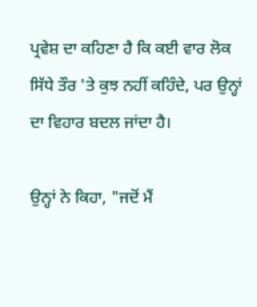ਪ੍ਰਵੇਸ਼ ਦਾ ਕਹਿਣਾ ਹੈ ਕਿ ਕਈ ਵਾਰ ਲੋਕ ਸਿੱਧੇ ਤੌਰ 'ਤੇ ਕੁਝ ਨਹੀਂ ਕਹਿੰਦੇ, ਪਰ ਉਨ੍ਹਾਂ ਦਾ ਵਿਹਾਰ ਬਦਲ ਜਾਂਦਾ ਹੈ।

ਉਨ੍ਹਾਂ ਨੇ ਕਿਹਾ, "ਜਦੋਂ ਮੈਂ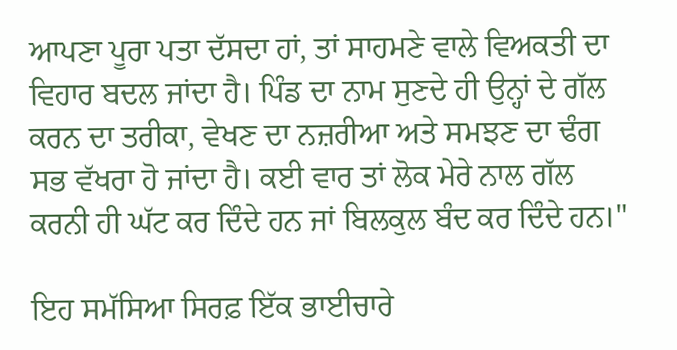ਆਪਣਾ ਪੂਰਾ ਪਤਾ ਦੱਸਦਾ ਹਾਂ, ਤਾਂ ਸਾਹਮਣੇ ਵਾਲੇ ਵਿਅਕਤੀ ਦਾ ਵਿਹਾਰ ਬਦਲ ਜਾਂਦਾ ਹੈ। ਪਿੰਡ ਦਾ ਨਾਮ ਸੁਣਦੇ ਹੀ ਉਨ੍ਹਾਂ ਦੇ ਗੱਲ ਕਰਨ ਦਾ ਤਰੀਕਾ, ਵੇਖਣ ਦਾ ਨਜ਼ਰੀਆ ਅਤੇ ਸਮਝਣ ਦਾ ਢੰਗ ਸਭ ਵੱਖਰਾ ਹੋ ਜਾਂਦਾ ਹੈ। ਕਈ ਵਾਰ ਤਾਂ ਲੋਕ ਮੇਰੇ ਨਾਲ ਗੱਲ ਕਰਨੀ ਹੀ ਘੱਟ ਕਰ ਦਿੰਦੇ ਹਨ ਜਾਂ ਬਿਲਕੁਲ ਬੰਦ ਕਰ ਦਿੰਦੇ ਹਨ।"

ਇਹ ਸਮੱਸਿਆ ਸਿਰਫ਼ ਇੱਕ ਭਾਈਚਾਰੇ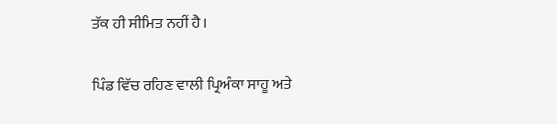ਤੱਕ ਹੀ ਸੀਮਿਤ ਨਹੀਂ ਹੈ।

ਪਿੰਡ ਵਿੱਚ ਰਹਿਣ ਵਾਲੀ ਪ੍ਰਿਅੰਕਾ ਸਾਹੂ ਅਤੇ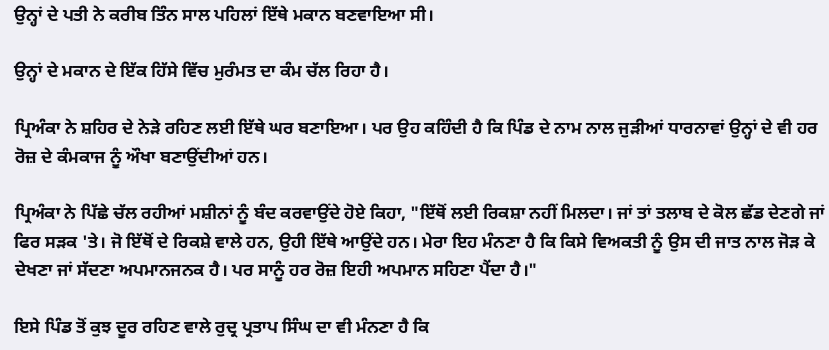ਉਨ੍ਹਾਂ ਦੇ ਪਤੀ ਨੇ ਕਰੀਬ ਤਿੰਨ ਸਾਲ ਪਹਿਲਾਂ ਇੱਥੇ ਮਕਾਨ ਬਣਵਾਇਆ ਸੀ।

ਉਨ੍ਹਾਂ ਦੇ ਮਕਾਨ ਦੇ ਇੱਕ ਹਿੱਸੇ ਵਿੱਚ ਮੁਰੰਮਤ ਦਾ ਕੰਮ ਚੱਲ ਰਿਹਾ ਹੈ।

ਪ੍ਰਿਅੰਕਾ ਨੇ ਸ਼ਹਿਰ ਦੇ ਨੇੜੇ ਰਹਿਣ ਲਈ ਇੱਥੇ ਘਰ ਬਣਾਇਆ। ਪਰ ਉਹ ਕਹਿੰਦੀ ਹੈ ਕਿ ਪਿੰਡ ਦੇ ਨਾਮ ਨਾਲ ਜੁੜੀਆਂ ਧਾਰਨਾਵਾਂ ਉਨ੍ਹਾਂ ਦੇ ਵੀ ਹਰ ਰੋਜ਼ ਦੇ ਕੰਮਕਾਜ ਨੂੰ ਔਖਾ ਬਣਾਉਂਦੀਆਂ ਹਨ।

ਪ੍ਰਿਅੰਕਾ ਨੇ ਪਿੱਛੇ ਚੱਲ ਰਹੀਆਂ ਮਸ਼ੀਨਾਂ ਨੂੰ ਬੰਦ ਕਰਵਾਉਂਦੇ ਹੋਏ ਕਿਹਾ, "ਇੱਥੋਂ ਲਈ ਰਿਕਸ਼ਾ ਨਹੀਂ ਮਿਲਦਾ। ਜਾਂ ਤਾਂ ਤਲਾਬ ਦੇ ਕੋਲ ਛੱਡ ਦੇਣਗੇ ਜਾਂ ਫਿਰ ਸੜਕ 'ਤੇ। ਜੋ ਇੱਥੋਂ ਦੇ ਰਿਕਸ਼ੇ ਵਾਲੇ ਹਨ, ਉਹੀ ਇੱਥੇ ਆਉਂਦੇ ਹਨ। ਮੇਰਾ ਇਹ ਮੰਨਣਾ ਹੈ ਕਿ ਕਿਸੇ ਵਿਅਕਤੀ ਨੂੰ ਉਸ ਦੀ ਜਾਤ ਨਾਲ ਜੋੜ ਕੇ ਦੇਖਣਾ ਜਾਂ ਸੱਦਣਾ ਅਪਮਾਨਜਨਕ ਹੈ। ਪਰ ਸਾਨੂੰ ਹਰ ਰੋਜ਼ ਇਹੀ ਅਪਮਾਨ ਸਹਿਣਾ ਪੈਂਦਾ ਹੈ।"

ਇਸੇ ਪਿੰਡ ਤੋਂ ਕੁਝ ਦੂਰ ਰਹਿਣ ਵਾਲੇ ਰੁਦ੍ਰ ਪ੍ਰਤਾਪ ਸਿੰਘ ਦਾ ਵੀ ਮੰਨਣਾ ਹੈ ਕਿ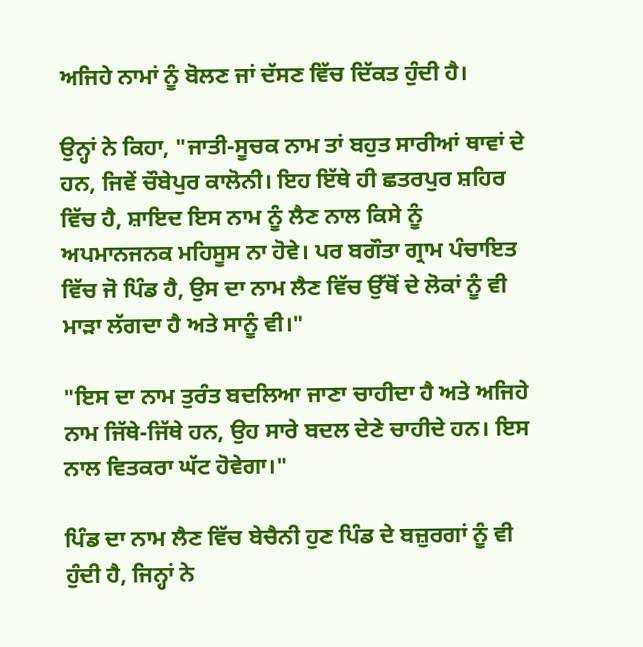ਅਜਿਹੇ ਨਾਮਾਂ ਨੂੰ ਬੋਲਣ ਜਾਂ ਦੱਸਣ ਵਿੱਚ ਦਿੱਕਤ ਹੁੰਦੀ ਹੈ।

ਉਨ੍ਹਾਂ ਨੇ ਕਿਹਾ, "ਜਾਤੀ-ਸੂਚਕ ਨਾਮ ਤਾਂ ਬਹੁਤ ਸਾਰੀਆਂ ਥਾਵਾਂ ਦੇ ਹਨ, ਜਿਵੇਂ ਚੌਬੇਪੁਰ ਕਾਲੋਨੀ। ਇਹ ਇੱਥੇ ਹੀ ਛਤਰਪੁਰ ਸ਼ਹਿਰ ਵਿੱਚ ਹੈ, ਸ਼ਾਇਦ ਇਸ ਨਾਮ ਨੂੰ ਲੈਣ ਨਾਲ ਕਿਸੇ ਨੂੰ ਅਪਮਾਨਜਨਕ ਮਹਿਸੂਸ ਨਾ ਹੋਵੇ। ਪਰ ਬਗੌਤਾ ਗ੍ਰਾਮ ਪੰਚਾਇਤ ਵਿੱਚ ਜੋ ਪਿੰਡ ਹੈ, ਉਸ ਦਾ ਨਾਮ ਲੈਣ ਵਿੱਚ ਉੱਥੋਂ ਦੇ ਲੋਕਾਂ ਨੂੰ ਵੀ ਮਾੜਾ ਲੱਗਦਾ ਹੈ ਅਤੇ ਸਾਨੂੰ ਵੀ।"

"ਇਸ ਦਾ ਨਾਮ ਤੁਰੰਤ ਬਦਲਿਆ ਜਾਣਾ ਚਾਹੀਦਾ ਹੈ ਅਤੇ ਅਜਿਹੇ ਨਾਮ ਜਿੱਥੇ-ਜਿੱਥੇ ਹਨ, ਉਹ ਸਾਰੇ ਬਦਲ ਦੇਣੇ ਚਾਹੀਦੇ ਹਨ। ਇਸ ਨਾਲ ਵਿਤਕਰਾ ਘੱਟ ਹੋਵੇਗਾ।"

ਪਿੰਡ ਦਾ ਨਾਮ ਲੈਣ ਵਿੱਚ ਬੇਚੈਨੀ ਹੁਣ ਪਿੰਡ ਦੇ ਬਜ਼ੁਰਗਾਂ ਨੂੰ ਵੀ ਹੁੰਦੀ ਹੈ, ਜਿਨ੍ਹਾਂ ਨੇ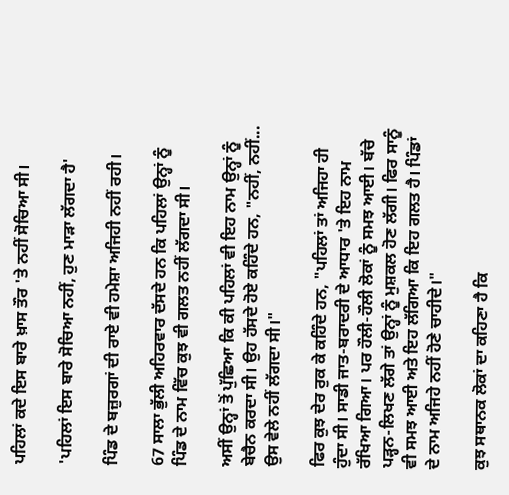ਪਹਿਲਾਂ ਕਦੇ ਇਸ ਬਾਰੇ ਖ਼ਾਸ ਤੌਰ 'ਤੇ ਨਹੀਂ ਸੋਚਿਆ ਸੀ।

'ਪਹਿਲਾਂ ਇਸ ਬਾਰੇ ਸੋਚਿਆ ਨਹੀਂ, ਹੁਣ ਮਾੜਾ ਲੱਗਦਾ ਹੈ'

ਪਿੰਡ ਦੇ ਬਜ਼ੁਰਗਾਂ ਦੀ ਰਾਏ ਵੀ ਹਮੇਸ਼ਾ ਅਜਿਹੀ ਨਹੀਂ ਰਹੀ।

67 ਸਾਲਾ ਭੁੱਲੀ ਅਹਿਰਵਾਰ ਦੱਸਦੇ ਹਨ ਕਿ ਪਹਿਲਾਂ ਉਨ੍ਹਾਂ ਨੂੰ ਪਿੰਡ ਦੇ ਨਾਮ ਵਿੱਚ ਕੁਝ ਵੀ ਗਲਤ ਨਹੀਂ ਲੱਗਦਾ ਸੀ।

ਅਸੀਂ ਉਨ੍ਹਾਂ ਤੋਂ ਪੁੱਛਿਆ ਕਿ ਕੀ ਪਹਿਲਾਂ ਵੀ ਇਹ ਨਾਮ ਉਨ੍ਹਾਂ ਨੂੰ ਬੇਚੈਨ ਕਰਦਾ ਸੀ। ਉਹ ਹੱਸਦੇ ਹੋਏ ਕਹਿੰਦੇ ਹਨ, "ਨਹੀਂ, ਨਹੀਂ... ਉਸ ਵੇਲੇ ਨਹੀਂ ਲੱਗਦਾ ਸੀ।"

ਫਿਰ ਕੁਝ ਦੇਰ ਰੁਕ ਕੇ ਕਹਿੰਦੇ ਹਨ, "ਪਹਿਲਾਂ ਤਾਂ ਅਜਿਹਾ ਹੀ ਹੁੰਦਾ ਸੀ। ਸਾਡੀ ਜਾਤ-ਬਰਾਦਰੀ ਦੇ ਆਧਾਰ 'ਤੇ ਇਹ ਨਾਮ ਰੱਖਿਆ ਗਿਆ। ਪਰ ਹੌਲੀ-ਹੌਲੀ ਲੋਕਾਂ ਨੂੰ ਸਮਝ ਆਈ। ਬੱਚੇ ਪੜ੍ਹਨ-ਲਿਖਣ ਲੱਗੇ ਤਾਂ ਉਨ੍ਹਾਂ ਨੂੰ ਮੁਸ਼ਕਲ ਹੋਣ ਲੱਗੀ। ਫਿਰ ਸਾਨੂੰ ਵੀ ਸਮਝ ਆਈ ਅਤੇ ਇਹ ਲੱਗਿਆ ਕਿ ਇਹ ਗਲਤ ਹੈ। ਪਿੰਡਾਂ ਦੇ ਨਾਮ ਅਜਿਹੇ ਨਹੀਂ ਹੋਣੇ ਚਾਹੀਦੇ।"

ਕੁਝ ਸਥਾਨਕ ਲੋਕਾਂ ਦਾ ਕਹਿਣਾ ਹੈ ਕਿ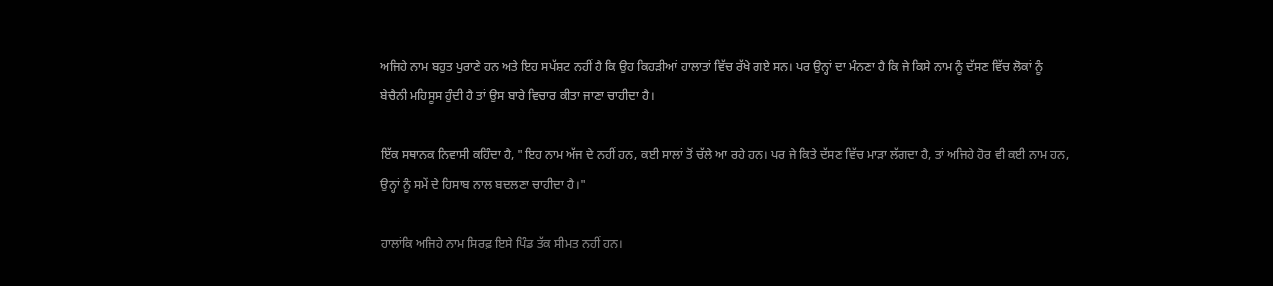ਅਜਿਹੇ ਨਾਮ ਬਹੁਤ ਪੁਰਾਣੇ ਹਨ ਅਤੇ ਇਹ ਸਪੱਸ਼ਟ ਨਹੀਂ ਹੈ ਕਿ ਉਹ ਕਿਹੜੀਆਂ ਹਾਲਾਤਾਂ ਵਿੱਚ ਰੱਖੇ ਗਏ ਸਨ। ਪਰ ਉਨ੍ਹਾਂ ਦਾ ਮੰਨਣਾ ਹੈ ਕਿ ਜੇ ਕਿਸੇ ਨਾਮ ਨੂੰ ਦੱਸਣ ਵਿੱਚ ਲੋਕਾਂ ਨੂੰ ਬੇਚੈਨੀ ਮਹਿਸੂਸ ਹੁੰਦੀ ਹੈ ਤਾਂ ਉਸ ਬਾਰੇ ਵਿਚਾਰ ਕੀਤਾ ਜਾਣਾ ਚਾਹੀਦਾ ਹੈ।

ਇੱਕ ਸਥਾਨਕ ਨਿਵਾਸੀ ਕਹਿੰਦਾ ਹੈ, "ਇਹ ਨਾਮ ਅੱਜ ਦੇ ਨਹੀਂ ਹਨ, ਕਈ ਸਾਲਾਂ ਤੋਂ ਚੱਲੇ ਆ ਰਹੇ ਹਨ। ਪਰ ਜੇ ਕਿਤੇ ਦੱਸਣ ਵਿੱਚ ਮਾੜਾ ਲੱਗਦਾ ਹੈ, ਤਾਂ ਅਜਿਹੇ ਹੋਰ ਵੀ ਕਈ ਨਾਮ ਹਨ, ਉਨ੍ਹਾਂ ਨੂੰ ਸਮੇਂ ਦੇ ਹਿਸਾਬ ਨਾਲ ਬਦਲਣਾ ਚਾਹੀਦਾ ਹੈ।"

ਹਾਲਾਂਕਿ ਅਜਿਹੇ ਨਾਮ ਸਿਰਫ਼ ਇਸੇ ਪਿੰਡ ਤੱਕ ਸੀਮਤ ਨਹੀਂ ਹਨ।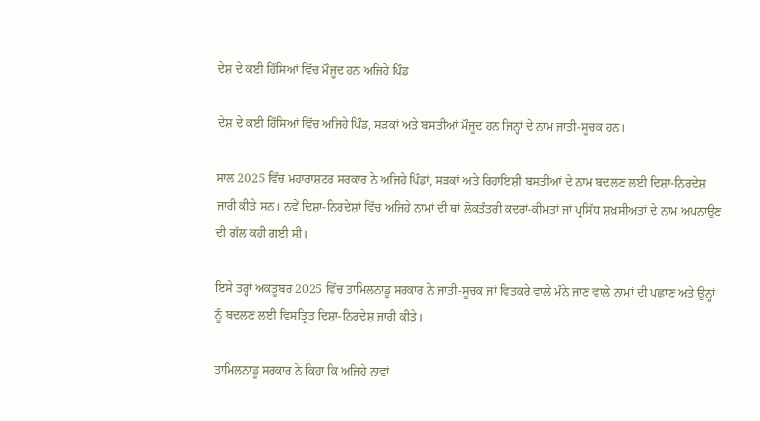ਦੇਸ਼ ਦੇ ਕਈ ਹਿੱਸਿਆਂ ਵਿੱਚ ਮੌਜੂਦ ਹਨ ਅਜਿਹੇ ਪਿੰਡ

ਦੇਸ਼ ਦੇ ਕਈ ਹਿੱਸਿਆਂ ਵਿੱਚ ਅਜਿਹੇ ਪਿੰਡ, ਸੜਕਾਂ ਅਤੇ ਬਸਤੀਆਂ ਮੌਜੂਦ ਹਨ ਜਿਨ੍ਹਾਂ ਦੇ ਨਾਮ ਜਾਤੀ-ਸੂਚਕ ਹਨ।

ਸਾਲ 2025 ਵਿੱਚ ਮਹਾਰਾਸ਼ਟਰ ਸਰਕਾਰ ਨੇ ਅਜਿਹੇ ਪਿੰਡਾਂ, ਸੜਕਾਂ ਅਤੇ ਰਿਹਾਇਸ਼ੀ ਬਸਤੀਆਂ ਦੇ ਨਾਮ ਬਦਲਣ ਲਈ ਦਿਸ਼ਾ-ਨਿਰਦੇਸ਼ ਜਾਰੀ ਕੀਤੇ ਸਨ। ਨਵੇਂ ਦਿਸ਼ਾ-ਨਿਰਦੇਸ਼ਾਂ ਵਿੱਚ ਅਜਿਹੇ ਨਾਮਾਂ ਦੀ ਥਾਂ ਲੋਕਤੰਤਰੀ ਕਦਰਾਂ-ਕੀਮਤਾਂ ਜਾਂ ਪ੍ਰਸਿੱਧ ਸ਼ਖ਼ਸੀਅਤਾਂ ਦੇ ਨਾਮ ਅਪਨਾਉਣ ਦੀ ਗੱਲ ਕਹੀ ਗਈ ਸੀ।

ਇਸੇ ਤਰ੍ਹਾਂ ਅਕਤੂਬਰ 2025 ਵਿੱਚ ਤਾਮਿਲਨਾਡੂ ਸਰਕਾਰ ਨੇ ਜਾਤੀ-ਸੂਚਕ ਜਾਂ ਵਿਤਕਰੇ ਵਾਲੇ ਮੰਨੇ ਜਾਣ ਵਾਲੇ ਨਾਮਾਂ ਦੀ ਪਛਾਣ ਅਤੇ ਉਨ੍ਹਾਂ ਨੂੰ ਬਦਲਣ ਲਈ ਵਿਸਤ੍ਰਿਤ ਦਿਸ਼ਾ-ਨਿਰਦੇਸ਼ ਜਾਰੀ ਕੀਤੇ।

ਤਾਮਿਲਨਾਡੂ ਸਰਕਾਰ ਨੇ ਕਿਹਾ ਕਿ ਅਜਿਹੇ ਨਾਵਾਂ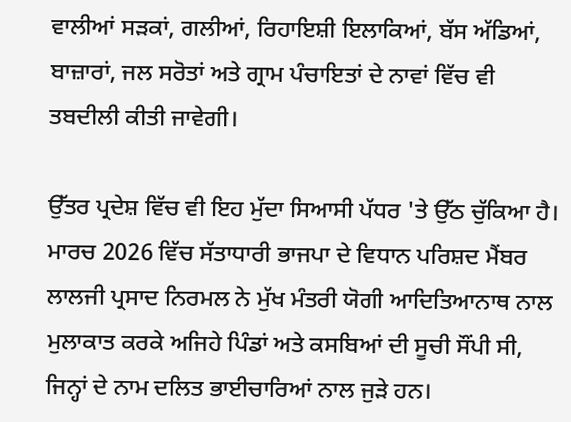ਵਾਲੀਆਂ ਸੜਕਾਂ, ਗਲੀਆਂ, ਰਿਹਾਇਸ਼ੀ ਇਲਾਕਿਆਂ, ਬੱਸ ਅੱਡਿਆਂ, ਬਾਜ਼ਾਰਾਂ, ਜਲ ਸਰੋਤਾਂ ਅਤੇ ਗ੍ਰਾਮ ਪੰਚਾਇਤਾਂ ਦੇ ਨਾਵਾਂ ਵਿੱਚ ਵੀ ਤਬਦੀਲੀ ਕੀਤੀ ਜਾਵੇਗੀ।

ਉੱਤਰ ਪ੍ਰਦੇਸ਼ ਵਿੱਚ ਵੀ ਇਹ ਮੁੱਦਾ ਸਿਆਸੀ ਪੱਧਰ 'ਤੇ ਉੱਠ ਚੁੱਕਿਆ ਹੈ। ਮਾਰਚ 2026 ਵਿੱਚ ਸੱਤਾਧਾਰੀ ਭਾਜਪਾ ਦੇ ਵਿਧਾਨ ਪਰਿਸ਼ਦ ਮੈਂਬਰ ਲਾਲਜੀ ਪ੍ਰਸਾਦ ਨਿਰਮਲ ਨੇ ਮੁੱਖ ਮੰਤਰੀ ਯੋਗੀ ਆਦਿਤਿਆਨਾਥ ਨਾਲ ਮੁਲਾਕਾਤ ਕਰਕੇ ਅਜਿਹੇ ਪਿੰਡਾਂ ਅਤੇ ਕਸਬਿਆਂ ਦੀ ਸੂਚੀ ਸੌਂਪੀ ਸੀ, ਜਿਨ੍ਹਾਂ ਦੇ ਨਾਮ ਦਲਿਤ ਭਾਈਚਾਰਿਆਂ ਨਾਲ ਜੁੜੇ ਹਨ।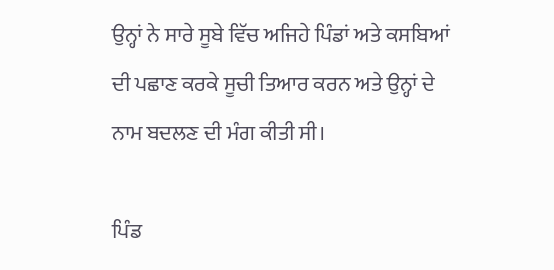ਉਨ੍ਹਾਂ ਨੇ ਸਾਰੇ ਸੂਬੇ ਵਿੱਚ ਅਜਿਹੇ ਪਿੰਡਾਂ ਅਤੇ ਕਸਬਿਆਂ ਦੀ ਪਛਾਣ ਕਰਕੇ ਸੂਚੀ ਤਿਆਰ ਕਰਨ ਅਤੇ ਉਨ੍ਹਾਂ ਦੇ ਨਾਮ ਬਦਲਣ ਦੀ ਮੰਗ ਕੀਤੀ ਸੀ।

ਪਿੰਡ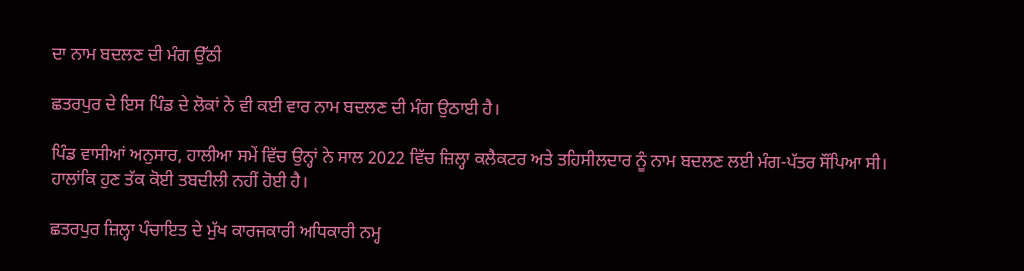ਦਾ ਨਾਮ ਬਦਲਣ ਦੀ ਮੰਗ ਉੱਠੀ

ਛਤਰਪੁਰ ਦੇ ਇਸ ਪਿੰਡ ਦੇ ਲੋਕਾਂ ਨੇ ਵੀ ਕਈ ਵਾਰ ਨਾਮ ਬਦਲਣ ਦੀ ਮੰਗ ਉਠਾਈ ਹੈ।

ਪਿੰਡ ਵਾਸੀਆਂ ਅਨੁਸਾਰ, ਹਾਲੀਆ ਸਮੇਂ ਵਿੱਚ ਉਨ੍ਹਾਂ ਨੇ ਸਾਲ 2022 ਵਿੱਚ ਜ਼ਿਲ੍ਹਾ ਕਲੈਕਟਰ ਅਤੇ ਤਹਿਸੀਲਦਾਰ ਨੂੰ ਨਾਮ ਬਦਲਣ ਲਈ ਮੰਗ-ਪੱਤਰ ਸੌਂਪਿਆ ਸੀ। ਹਾਲਾਂਕਿ ਹੁਣ ਤੱਕ ਕੋਈ ਤਬਦੀਲੀ ਨਹੀਂ ਹੋਈ ਹੈ।

ਛਤਰਪੁਰ ਜ਼ਿਲ੍ਹਾ ਪੰਚਾਇਤ ਦੇ ਮੁੱਖ ਕਾਰਜਕਾਰੀ ਅਧਿਕਾਰੀ ਨਮ੍ਹ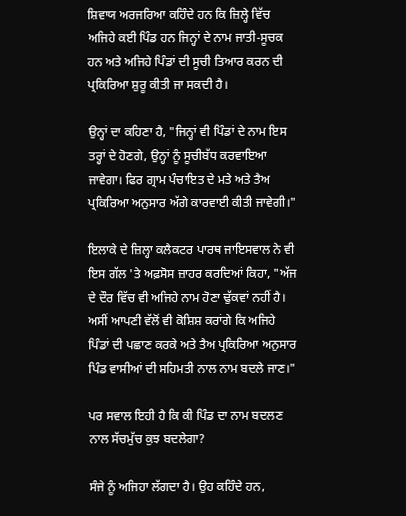ਸ਼ਿਵਾਯ ਅਰਜਰਿਆ ਕਹਿੰਦੇ ਹਨ ਕਿ ਜ਼ਿਲ੍ਹੇ ਵਿੱਚ ਅਜਿਹੇ ਕਈ ਪਿੰਡ ਹਨ ਜਿਨ੍ਹਾਂ ਦੇ ਨਾਮ ਜਾਤੀ-ਸੂਚਕ ਹਨ ਅਤੇ ਅਜਿਹੇ ਪਿੰਡਾਂ ਦੀ ਸੂਚੀ ਤਿਆਰ ਕਰਨ ਦੀ ਪ੍ਰਕਿਰਿਆ ਸ਼ੁਰੂ ਕੀਤੀ ਜਾ ਸਕਦੀ ਹੈ।

ਉਨ੍ਹਾਂ ਦਾ ਕਹਿਣਾ ਹੈ, "ਜਿਨ੍ਹਾਂ ਵੀ ਪਿੰਡਾਂ ਦੇ ਨਾਮ ਇਸ ਤਰ੍ਹਾਂ ਦੇ ਹੋਣਗੇ, ਉਨ੍ਹਾਂ ਨੂੰ ਸੂਚੀਬੱਧ ਕਰਵਾਇਆ ਜਾਵੇਗਾ। ਫਿਰ ਗ੍ਰਾਮ ਪੰਚਾਇਤ ਦੇ ਮਤੇ ਅਤੇ ਤੈਅ ਪ੍ਰਕਿਰਿਆ ਅਨੁਸਾਰ ਅੱਗੇ ਕਾਰਵਾਈ ਕੀਤੀ ਜਾਵੇਗੀ।"

ਇਲਾਕੇ ਦੇ ਜ਼ਿਲ੍ਹਾ ਕਲੈਕਟਰ ਪਾਰਥ ਜਾਇਸਵਾਲ ਨੇ ਵੀ ਇਸ ਗੱਲ 'ਤੇ ਅਫ਼ਸੋਸ ਜ਼ਾਹਰ ਕਰਦਿਆਂ ਕਿਹਾ, "ਅੱਜ ਦੇ ਦੌਰ ਵਿੱਚ ਵੀ ਅਜਿਹੇ ਨਾਮ ਹੋਣਾ ਢੁੱਕਵਾਂ ਨਹੀਂ ਹੈ। ਅਸੀਂ ਆਪਣੀ ਵੱਲੋਂ ਵੀ ਕੋਸ਼ਿਸ਼ ਕਰਾਂਗੇ ਕਿ ਅਜਿਹੇ ਪਿੰਡਾਂ ਦੀ ਪਛਾਣ ਕਰਕੇ ਅਤੇ ਤੈਅ ਪ੍ਰਕਿਰਿਆ ਅਨੁਸਾਰ ਪਿੰਡ ਵਾਸੀਆਂ ਦੀ ਸਹਿਮਤੀ ਨਾਲ ਨਾਮ ਬਦਲੇ ਜਾਣ।"

ਪਰ ਸਵਾਲ ਇਹੀ ਹੈ ਕਿ ਕੀ ਪਿੰਡ ਦਾ ਨਾਮ ਬਦਲਣ ਨਾਲ ਸੱਚਮੁੱਚ ਕੁਝ ਬਦਲੇਗਾ?

ਸੰਜੇ ਨੂੰ ਅਜਿਹਾ ਲੱਗਦਾ ਹੈ। ਉਹ ਕਹਿੰਦੇ ਹਨ,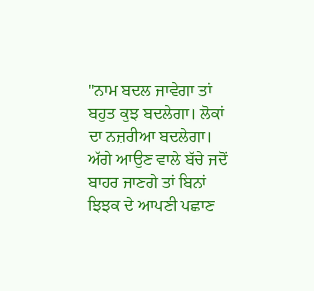"ਨਾਮ ਬਦਲ ਜਾਵੇਗਾ ਤਾਂ ਬਹੁਤ ਕੁਝ ਬਦਲੇਗਾ। ਲੋਕਾਂ ਦਾ ਨਜ਼ਰੀਆ ਬਦਲੇਗਾ। ਅੱਗੇ ਆਉਣ ਵਾਲੇ ਬੱਚੇ ਜਦੋਂ ਬਾਹਰ ਜਾਣਗੇ ਤਾਂ ਬਿਨਾਂ ਝਿਝਕ ਦੇ ਆਪਣੀ ਪਛਾਣ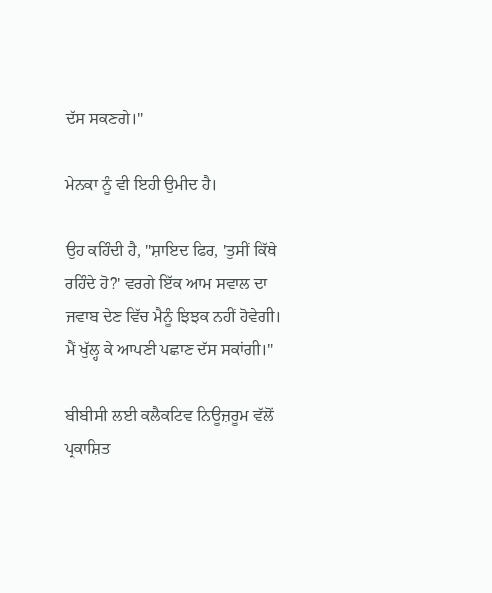ਦੱਸ ਸਕਣਗੇ।"

ਮੇਨਕਾ ਨੂੰ ਵੀ ਇਹੀ ਉਮੀਦ ਹੈ।

ਉਹ ਕਹਿੰਦੀ ਹੈ, "ਸ਼ਾਇਦ ਫਿਰ, 'ਤੁਸੀਂ ਕਿੱਥੇ ਰਹਿੰਦੇ ਹੋ?' ਵਰਗੇ ਇੱਕ ਆਮ ਸਵਾਲ ਦਾ ਜਵਾਬ ਦੇਣ ਵਿੱਚ ਮੈਨੂੰ ਝਿਝਕ ਨਹੀਂ ਹੋਵੇਗੀ। ਮੈਂ ਖੁੱਲ੍ਹ ਕੇ ਆਪਣੀ ਪਛਾਣ ਦੱਸ ਸਕਾਂਗੀ।"

ਬੀਬੀਸੀ ਲਈ ਕਲੈਕਟਿਵ ਨਿਊਜ਼ਰੂਮ ਵੱਲੋਂ ਪ੍ਰਕਾਸ਼ਿਤ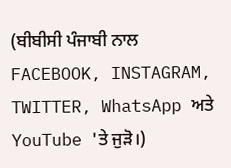(ਬੀਬੀਸੀ ਪੰਜਾਬੀ ਨਾਲ FACEBOOK, INSTAGRAM, TWITTER, WhatsApp ਅਤੇ YouTube 'ਤੇ ਜੁੜੋ।)